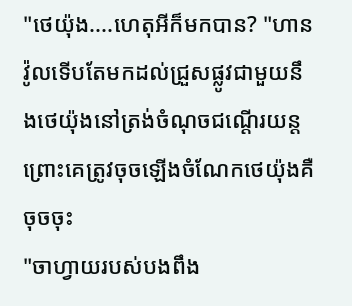"ថេយ៉ុង....ហេតុអីក៏មកបាន? "ហានវ៉ូលទើបតែមកដល់ជ្រួសផ្លូវជាមួយនឹងថេយ៉ុងនៅត្រង់ចំណុចជណ្តើរយន្ត ព្រោះគេត្រូវចុចឡើងចំណែកថេយ៉ុងគឺចុចចុះ
"ចាហ្វាយរបស់បងពឹង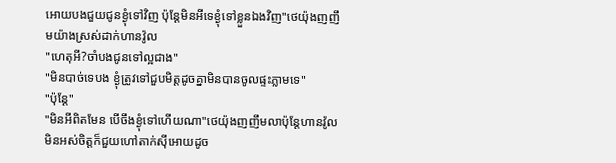អោយបងជួយជូនខ្ងុំទៅវិញ ប៉ុន្តែមិនអីទេខ្ងុំទៅខ្លួនឯងវិញ"ថេយ៉ុងញញឹមយ៉ាងស្រស់ដាក់ហានវ៉ូល
"ហេតុអី?ចាំបងជូនទៅល្អជាង"
"មិនបាច់ទេបង ខ្ងុំត្រូវទៅជួបមិត្តដូចគ្នាមិនបានចូលផ្ទះភ្លាមទេ"
"ប៉ុន្តែ"
"មិនអីពិតមែន បើចឹងខ្ងុំទៅហើយណា"ថេយ៉ុងញញឹមលាប៉ុន្តែហានវ៉ូលមិនអស់ចិត្តក៏ជួយហៅតាក់ស៊ីអោយដូច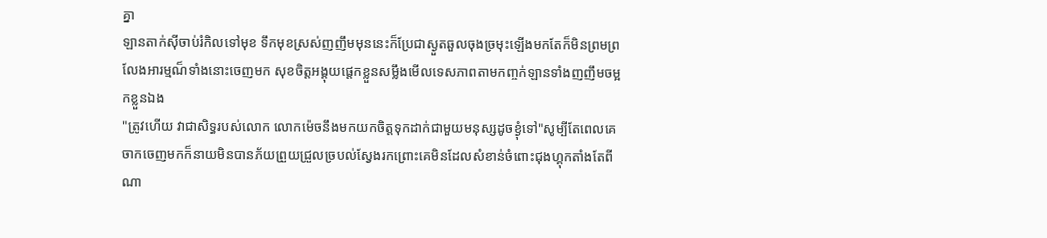គ្នា
ឡានតាក់ស៊ីចាប់រំកិលទៅមុខ ទឹកមុខស្រស់ញញឹមមុននេះក៏ប្រែជាស្ងួតឆួលចុងច្រមុះឡើងមកតែក៏មិនព្រមព្រលែងអារម្មណ៏ទាំងនោះចេញមក សុខចិត្តអង្គុយផ្តេកខ្លួនសម្លឹងមើលទេសភាពតាមកញ្ចក់ឡានទាំងញញឹមចម្អកខ្លួនឯង
"ត្រូវហើយ វាជាសិទ្ធរបស់លោក លោកម៉េចនឹងមកយកចិត្តទុកដាក់ជាមួយមនុស្សដូចខ្ងុំទៅ"សូម្បីតែពេលគេចាកចេញមកក៏នាយមិនបានភ័យព្រួយជ្រួលច្របល់ស្វែងរកព្រោះគេមិនដែលសំខាន់ចំពោះជុងហ្គុកតាំងតែពីណា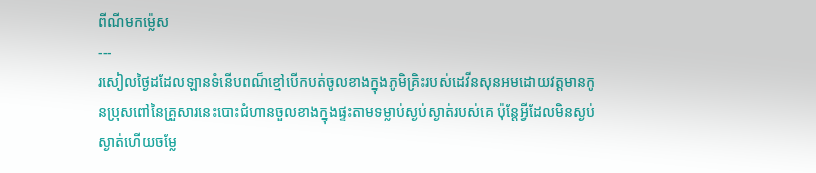ពីណីមកម្ល៉េស
---
រសៀលថ្ងៃដដែលឡានទំនើបពណ៏ខ្មៅបើកបត់ចូលខាងក្នុងភូមិគ្រិះរបស់ដេវីនសុនអមដោយវត្តមានកូនប្រុសពៅនៃគ្រួសារនេះបោះជំហានចួលខាងក្នុងផ្ទះតាមទម្លាប់ស្ងប់ស្ងាត់របស់គេ ប៉ុន្តែអ្វីដែលមិនស្ងប់ស្ងាត់ហើយចម្លែ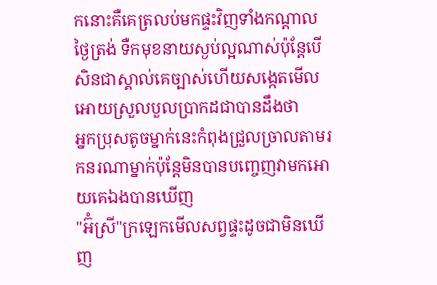កនោះគឺគេត្រលប់មកផ្ទះវិញទាំងកណ្តាលថ្ងៃត្រង់ ទឺកមុខនាយស្ងប់ល្អណាស់ប៉ុន្តែបើសិនជាស្គាល់គេច្បាស់ហើយសង្កេតមើលអោយស្រួលបួលប្រាកដជាបានដឹងថា
អ្នកប្រុសតូចម្នាក់នេះកំពុងជ្រួលច្រាលតាមរកនរណាម្នាក់ប៉ុន្តែមិនបានបញ្ចេញវាមកអោយគេឯងបានឃើញ
"អ៊ំស្រី"ក្រឡេកមើលសព្វផ្ទះដូចជាមិនឃើញ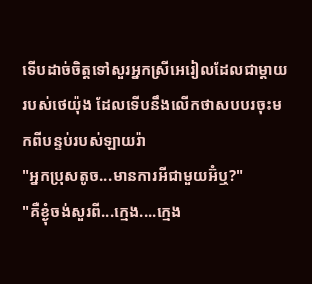ទើបដាច់ចិត្តទៅសួរអ្នកស្រីអេរៀលដែលជាម្តាយរបស់ថេយ៉ុង ដែលទើបនឹងលើកថាសបបរចុះមកពីបន្ទប់របស់ឡាយរ៉ា
"អ្នកប្រុសតូច...មានការអីជាមួយអ៊ំឬ?"
"គឺខ្ងុំចង់សួរពី...ក្មេង....ក្មេង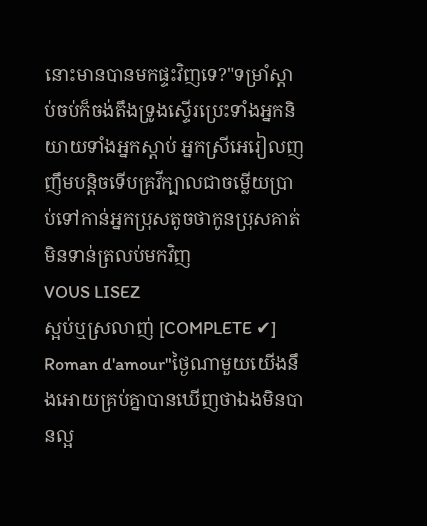នោះមានបានមកផ្ទះវិញទេ?"ទម្រាំស្តាប់ចប់ក៏ចង់តឹងទ្រូងស្ទើរប្រេះទាំងអ្នកនិយាយទាំងអ្នកស្តាប់ អ្នកស្រីអេរៀលញញឹមបន្តិចទើបគ្រវីក្បាលជាចម្លើយប្រាប់ទៅកាន់អ្នកប្រុសតូចថាកូនប្រុសគាត់មិនទាន់ត្រលប់មកវិញ
VOUS LISEZ
ស្អប់ឬស្រលាញ់ [COMPLETE ✔]
Roman d'amour"ថ្ងៃណាមួយយើងនឹងអោយគ្រប់គ្នាបានឃើញថាឯងមិនបានល្អ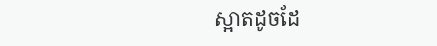ស្អាតដូចដែ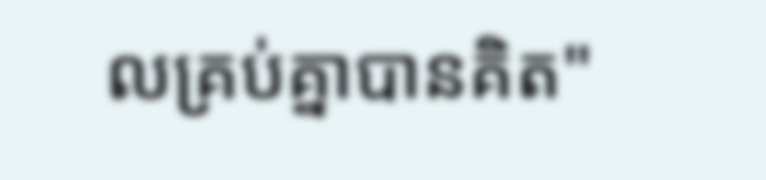លគ្រប់គ្នាបានគិត"